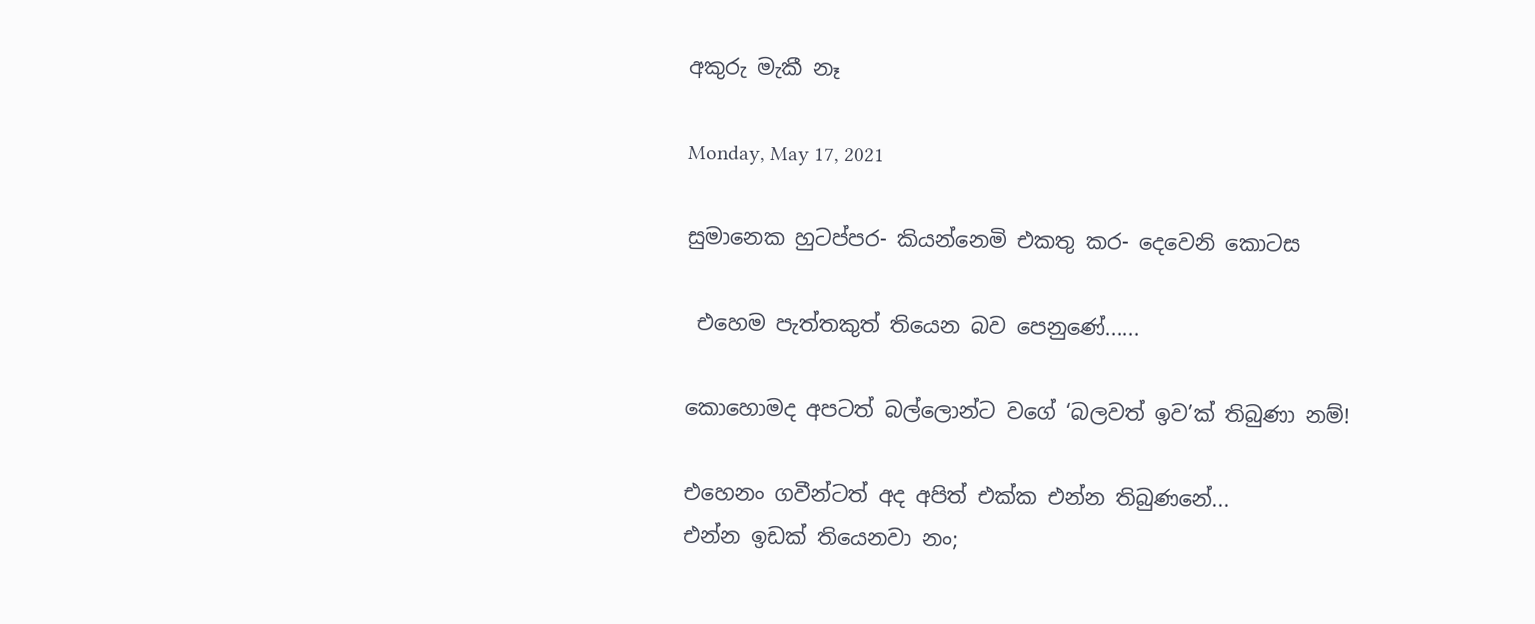අකුරු මැකී නෑ

Monday, May 17, 2021

සුමානෙක හුටප්පර- කියන්නෙමි එකතු කර- දෙවෙනි කොටස

 එහෙම පැත්තකුත් තියෙන බව පෙනුණේ......

කොහොමද අපටත් බල්ලොන්ට වගේ ‘බලවත් ඉව’ක් තිබුණා නම්!

එහෙනං ගවීන්ටත් අද අපිත් එක්ක එන්න තිබුණනේ...
එන්න ඉඩක් තියෙනවා නං;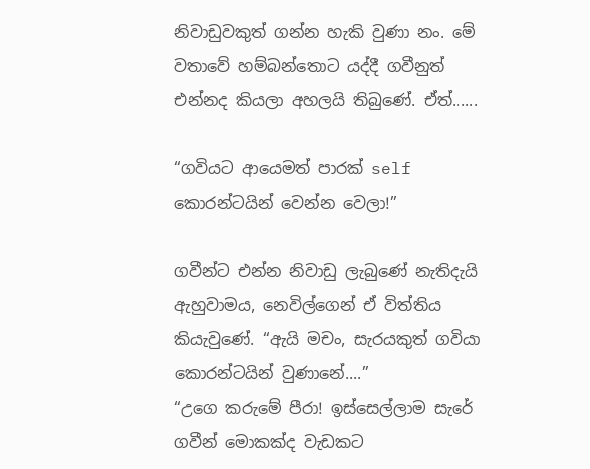නිවාඩුවකුත් ගන්න හැකි වුණා නං. මේ වතාවේ හම්බන්තොට යද්දී ගවීනුත් එන්නද කියලා අහලයි තිබුණේ. ඒත්......

“ගවියට ආයෙමත් පාරක් self කොරන්ටයින් වෙන්න වෙලා!”

ගවීන්ට එන්න නිවාඩු ලැබුණේ නැතිදැයි ඇහුවාමය, නෙවිල්ගෙන් ඒ විත්තිය කියැවුණේ. “ඇයි මචං, සැරයකුත් ගවියා කොරන්ටයින් වුණානේ....”
“උගෙ කරුමේ පීරා! ඉස්සෙල්ලාම සැරේ ගවීන් මොකක්ද වැඩකට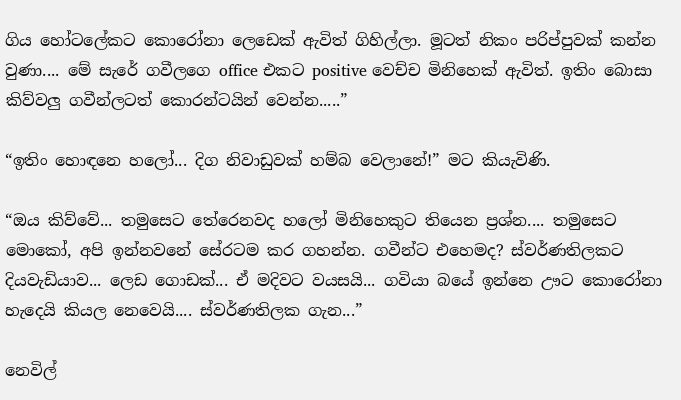ගිය හෝටලේකට කොරෝනා ලෙඩෙක් ඇවිත් ගිහිල්ලා. මූටත් නිකං පරිප්පුවක් කන්න වුණා.... මේ සැරේ ගවීලගෙ office එකට positive වෙච්ච මිනිහෙක් ඇවිත්. ඉතිං බොසා කිව්වලු ගවීන්ලටත් කොරන්ටයින් වෙන්න.....”

“ඉතිං හොඳනෙ හලෝ... දිග නිවාඩුවක් හම්බ වෙලානේ!” මට කියැවිණි.

“ඔය කිව්වේ... තමුසෙට තේරෙනවද හලෝ මිනිහෙකුට තියෙන ප්‍රශ්න.... තමුසෙට මොකෝ, අපි ඉන්නවනේ සේරටම කර ගහන්න. ගවීන්ට එහෙමද? ස්වර්ණතිලකට දියවැඩියාව... ලෙඩ ගොඩක්... ඒ මදිවට වයසයි... ගවියා බයේ ඉන්නෙ ඌට කොරෝනා හැදෙයි කියල නෙවෙයි.... ස්වර්ණතිලක ගැන...”

නෙවිල්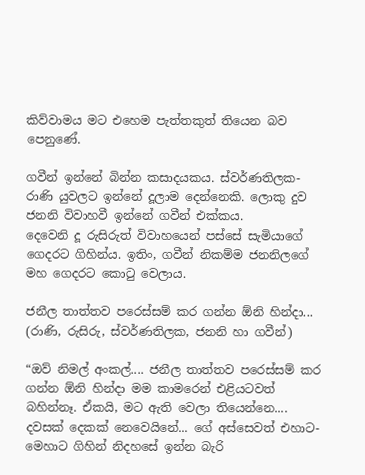කිව්වාමය මට එහෙම පැත්තකුත් තියෙන බව පෙනුණේ.

ගවීන් ඉන්නේ බින්න කසාදයකය. ස්වර්ණතිලක- රාණි යුවලට ඉන්නේ දූලාම දෙන්නෙකි. ලොකු දුව ජනනි විවාහවී ඉන්නේ ගවීන් එක්කය.
දෙවෙනි දූ රුසිරුත් විවාහයෙන් පස්සේ සැමියාගේ ගෙදරට ගිහින්ය. ඉතිං, ගවීන් නිකම්ම ජනනිලගේ මහ ගෙදරට කොටු වෙලාය.

ජනීල තාත්තව පරෙස්සම් කර ගන්න ඕනි හින්දා... (රාණි, රුසිරු, ස්වර්ණතිලක, ජනනි හා ගවීන්)

“ඔව් නිමල් අංකල්.... ජනීල තාත්තව පරෙස්සම් කර ගන්න ඕනි හින්දා මම කාමරෙන් එළියටවත් බහින්නෑ. ඒකයි, මට ඇති වෙලා තියෙන්නෙ.... දවසක් දෙකක් නෙවෙයිනේ... ගේ අස්සෙවත් එහාට-මෙහාට ගිහින් නිදහසේ ඉන්න බැරි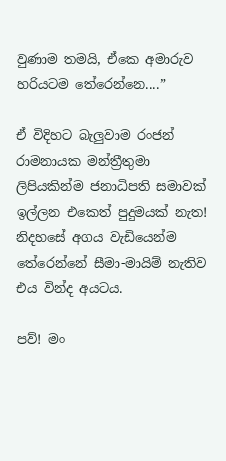වුණාම තමයි, ඒකෙ අමාරුව හරියටම තේරෙන්නෙ....”

ඒ විදිහට බැලුවාම රංජන් රාමනායක මන්ත්‍රීතුමා ලිපියකින්ම ජනාධිපති සමාවක් ඉල්ලන එකෙත් පුදුමයක් නැත! නිදහසේ අගය වැඩියෙන්ම තේරෙන්නේ සීමා-මායිම් නැතිව එය වින්ද අයටය.

පව්! මං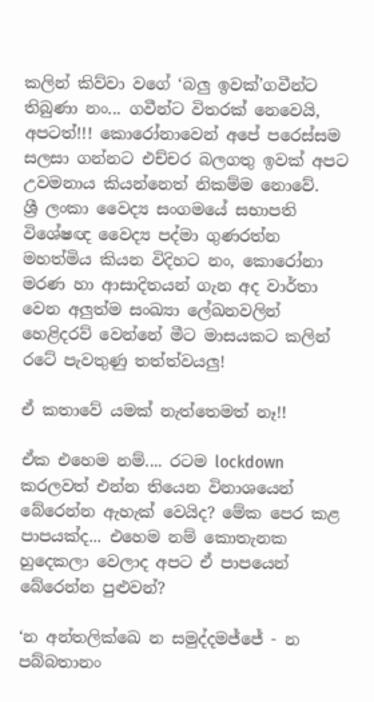කලින් කිව්වා වගේ ‘බලු ඉවක්’ගවීන්ට තිබුණා නං... ගවීන්ට විතරක් නෙවෙයි, අපටත්!!! කොරෝනාවෙන් අපේ පරෙස්සම සලසා ගන්නට එච්චර බලගතු ඉවක් අපට උවමනාය කියන්නෙත් නිකම්ම නොවේ.
ශ්‍රී ලංකා වෛද්‍ය සංගමයේ සභාපති විශේෂඥ වෛද්‍ය පද්මා ගුණරත්න මහත්මිය කියන විදිහට නං, කොරෝනා මරණ හා ආසාදිතයන් ගැන අද වාර්තා වෙන අලුත්ම සංඛ්‍යා ලේඛනවලින් හෙළිදරව් වෙන්නේ මීට මාසයකට කලින් රටේ පැවතුණු තත්ත්වයලු!

ඒ කතාවේ යමක් නැත්තෙමත් නෑ!!

ඒක එහෙම නම්.... රටම lockdown කරලවත් එන්න තියෙන විනාශයෙන් බේරෙන්න ඇහැක් වෙයිද? මේක පෙර කළ පාපයක්ද... එහෙම නම් කොතැනක හුදෙකලා වෙලාද අපට ඒ පාපයෙන් බේරෙන්න පුළුවන්?

‘න අන්තලික්ඛෙ න සමුද්දමජ්ජේ - න පබ්බතානං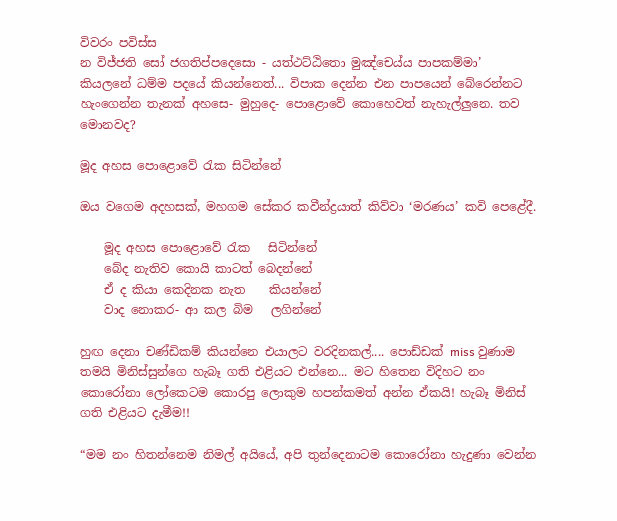විවරං පවිස්ස
න විජ්ජති සෝ ජගතිප්පදෙසො - යත්ථට්ඨිතො මුඤ්චෙය්ය පාපකම්මා’
කියලනේ ධම්ම පදයේ කියන්නෙත්... විපාක දෙන්න එන පාපයෙන් බේරෙන්නට හැංගෙන්න තැනක් අහසෙ- මුහුදෙ- පොළොවේ කොහෙවත් නැහැල්ලුනෙ. තව මොනවද?

මූද අහස පොළොවේ රැක සිටින්නේ

ඔය වගෙම අදහසක්, මහගම සේකර කවීන්ද්‍රයාත් කිව්වා ‘මරණය’ කවි පෙළේදී.

    මූද අහස පොළොවේ රැක   සිටින්නේ
    බේද නැතිව කොයි කාටත් බෙදන්නේ
    ඒ ද කියා කෙදිනක නැත    කියන්නේ
    වාද නොකර- ආ කල බිම   ලගින්නේ

හුඟ දෙනා චණ්ඩිකම් කියන්නෙ එයාලට වරදිනකල්.... පොඩ්ඩක් miss වුණාම තමයි මිනිස්සුන්ගෙ හැබෑ ගති එළියට එන්නෙ... මට හිතෙන විදිහට නං කොරෝනා ලෝකෙටම කොරපු ලොකුම හපන්කමත් අන්න ඒකයි! හැබෑ මිනිස් ගති එළියට දැමීම!!

“මම නං හිතන්නෙම නිමල් අයියේ, අපි තුන්දෙනාටම කොරෝනා හැදුණා වෙන්න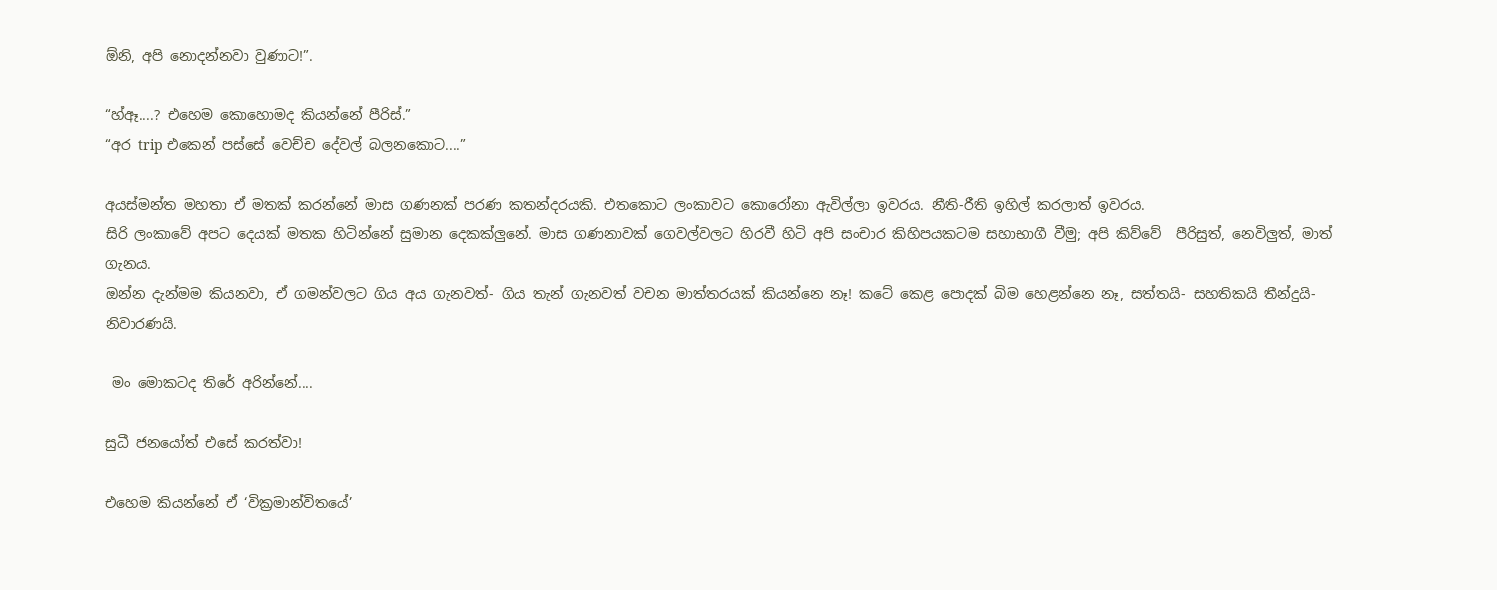ඕනි, අපි නොදන්නවා වුණාට!”.

“හ්ඈ....? එහෙම කොහොමද කියන්නේ පීරිස්.”
“අර trip එකෙන් පස්සේ වෙච්ච දේවල් බලනකොට....”

අයස්මන්ත මහතා ඒ මතක් කරන්නේ මාස ගණනක් පරණ කතන්දරයකි. එතකොට ලංකාවට කොරෝනා ඇවිල්ලා ඉවරය. නීති-රීති ඉහිල් කරලාත් ඉවරය.
සිරි ලංකාවේ අපට දෙයක් මතක හිටින්නේ සුමාන දෙකක්ලුනේ. මාස ගණනාවක් ගෙවල්වලට හිරවී හිටි අපි සංචාර කිහිපයකටම සහාභාගී වීමු; අපි කිව්වේ  පීරිසුත්, නෙවිලුත්, මාත් ගැනය.
ඔන්න දැන්මම කියනවා, ඒ ගමන්වලට ගිය අය ගැනවත්- ගිය තැන් ගැනවත් වචන මාත්තරයක් කියන්නෙ නෑ! කටේ කෙළ පොදක් බිම හෙළන්නෙ නෑ, සත්තයි- සහතිකයි තීන්දුයි- නිවාරණයි.

 මං මොකටද තිරේ අරින්නේ....

සුධී ජනයෝත් එසේ කරත්වා!

එහෙම කියන්නේ ඒ ‘වික්‍රමාන්විතයේ’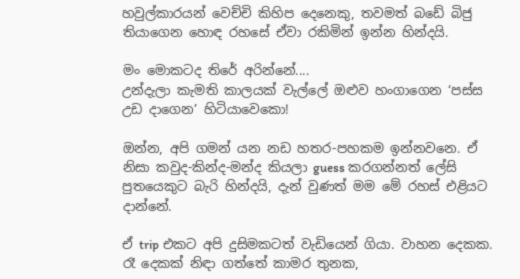හවුල්කාරයන් වෙච්චි කිහිප දෙනෙකු, තවමත් බඩේ බිජු තියාගෙන හොඳ රහසේ ඒවා රකිමින් ඉන්න හින්දයි.

මං මොකටද තිරේ අරින්නේ....
උන්දැලා කැමති කාලයක් වැල්ලේ ඔළුව හංගාගෙන ‘පස්ස උඩ දාගෙන’ හිටියාවෙකො!

ඔන්න, අපි ගමන් යන නඩ හතර-පහකම ඉන්නවනෙ. ඒ නිසා කවුද-කින්ද-මන්ද කියලා guess කරගන්නත් ලේසි පුතයෙකුට බැරි හින්දයි, දැන් වුණත් මම මේ රහස් එළියට දාන්නේ.

ඒ trip එකට අපි දුසිමකටත් වැඩියෙන් ගියා. වාහන දෙකක. රෑ දෙකක් නිඳා ගත්තේ කාමර තුනක,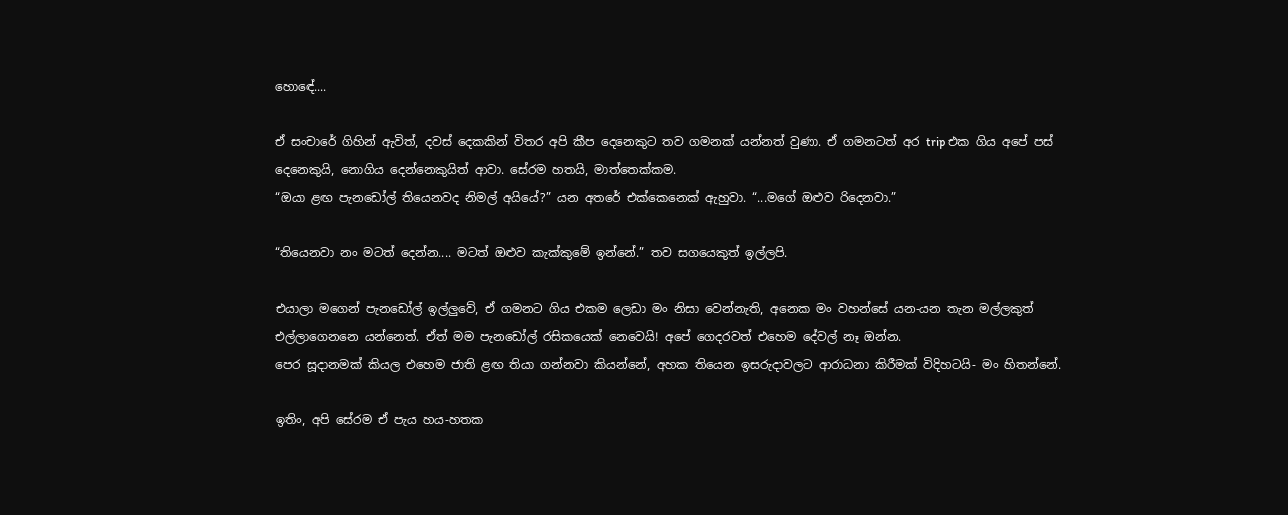හොඳේ....

ඒ සංචාරේ ගිහින් ඇවිත්, දවස් දෙකකින් විතර අපි කීප දෙනෙකුට තව ගමනක් යන්නත් වුණා. ඒ ගමනටත් අර trip එක ගිය අපේ පස් දෙනෙකුයි, නොගිය දෙන්නෙකුයිත් ආවා. සේරම හතයි, මාත්තෙක්කම.
“ඔයා ළඟ පැනඩෝල් තියෙනවද නිමල් අයියේ?” යන අතරේ එක්කෙනෙක් ඇහුවා. “...මගේ ඔළුව රිදෙනවා.”

“තියෙනවා නං මටත් දෙන්න.... මටත් ඔළුව කැක්කුමේ ඉන්නේ.” තව සගයෙකුත් ඉල්ලපි.

එයාලා මගෙන් පැනඩෝල් ඉල්ලුවේ, ඒ ගමනට ගිය එකම ලෙඩා මං නිසා වෙන්නැති, අනෙක මං වහන්සේ යන-යන තැන මල්ලකුත් එල්ලාගෙනනෙ යන්නෙත්. ඒත් මම පැනඩෝල් රසිකයෙක් නෙවෙයි! අපේ ගෙදරවත් එහෙම දේවල් නෑ ඔන්න.
පෙර සූදානමක් කියල එහෙම ජාති ළඟ තියා ගන්නවා කියන්නේ, අහක තියෙන ඉසරුදාවලට ආරාධනා කිරීමක් විදිහටයි- මං හිතන්නේ.

ඉතිං, අපි සේරම ඒ පැය හය-හතක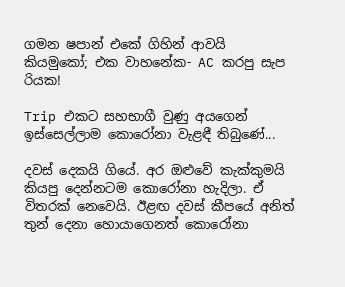ගමන ෂපාන් එකේ ගිහින් ආවයි කියමුකෝ; එක වාහනේක- AC කරපු සැප රියක!

Trip එකට සහභාගී වුණු අයගෙන් ඉස්සෙල්ලාම කොරෝනා වැළඳී තිබුණේ...

දවස් දෙකයි ගියේ. අර ඔළුවේ කැක්කුමයි කියපු දෙන්නටම කොරෝනා හැදිලා. ඒ විතරක් නෙවෙයි. ඊළඟ දවස් කීපයේ අනිත් තුන් දෙනා හොයාගෙනත් කොරෝනා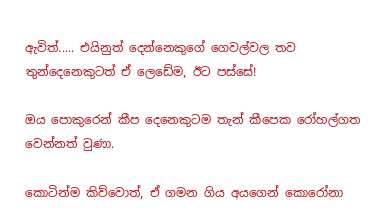ඇවිත්..... එයිනුත් දෙන්නෙකුගේ ගෙවල්වල තව තුන්දෙනෙකුටත් ඒ ලෙඩේම, ඊට පස්සේ!

ඔය පොකුරෙන් කීප දෙනෙකුටම තැන් කීපෙක රෝහල්ගත වෙන්නත් වුණා.

කොටින්ම කිව්වොත්, ඒ ගමන ගිය අයගෙන් කොරෝනා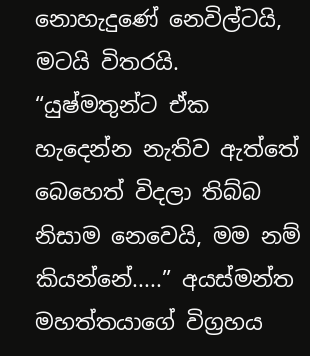නොහැදුණේ නෙවිල්ටයි, මටයි විතරයි.
“යුෂ්මතුන්ට ඒක හැදෙන්න නැතිව ඇත්තේ බෙහෙත් විදලා තිබ්බ නිසාම නෙවෙයි, මම නම් කියන්නේ.....” අයස්මන්ත මහත්තයාගේ විග්‍රහය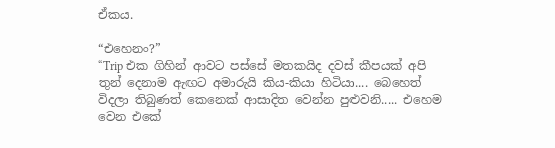ඒකය.

“එහෙනං?”
“Trip එක ගිහින් ආවට පස්සේ මතකයිද දවස් කීපයක් අපි තුන් දෙනාම ඇඟට අමාරුයි කිය-කියා හිටියා.... බෙහෙත් විදලා තිබුණත් කෙනෙක් ආසාදිත වෙන්න පුළුවනි..... එහෙම වෙන එකේ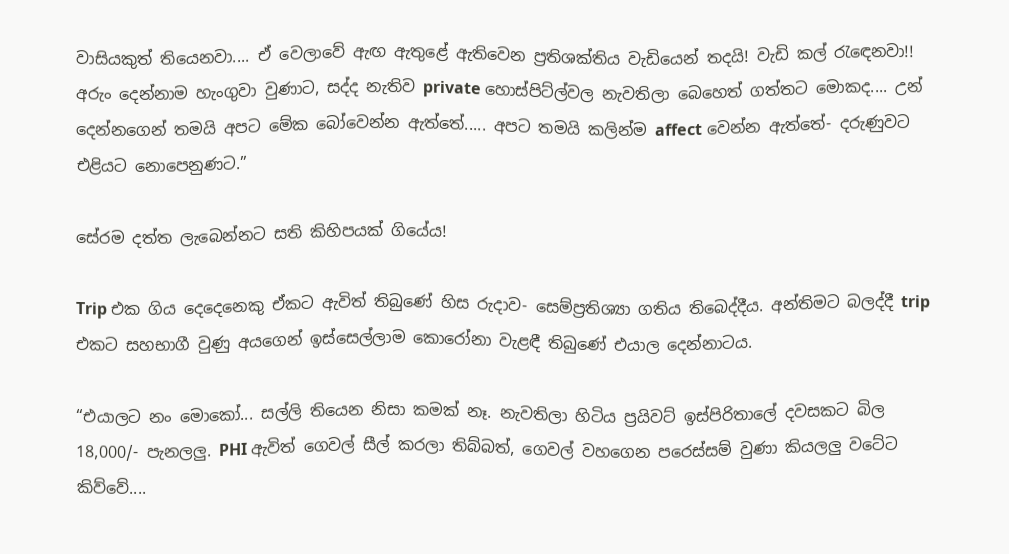වාසියකුත් තියෙනවා.... ඒ වෙලාවේ ඇඟ ඇතුළේ ඇතිවෙන ප්‍රතිශක්තිය වැඩියෙන් තදයි! වැඩි කල් රැඳෙනවා!!
අරුං දෙන්නාම හැංගුවා වුණාට, සද්ද නැතිව private හොස්පිට්ල්වල නැවතිලා බෙහෙත් ගත්තට මොකද.... උන් දෙන්නගෙන් තමයි අපට මේක බෝවෙන්න ඇත්තේ..... අපට තමයි කලින්ම affect වෙන්න ඇත්තේ- දරුණුවට එළියට නොපෙනුණට.”

සේරම දත්ත ලැබෙන්නට සති කිහිපයක් ගියේය!

Trip එක ගිය දෙදෙනෙකු ඒකට ඇවිත් තිබුණේ හිස රුදාව- සෙම්ප්‍රතිශ්‍යා ගතිය තිබෙද්දීය. අන්තිමට බලද්දී trip එකට සහභාගී වුණු අයගෙන් ඉස්සෙල්ලාම කොරෝනා වැළඳී තිබුණේ එයාල දෙන්නාටය.

“එයාලට නං මොකෝ... සල්ලි තියෙන නිසා කමක් නෑ. නැවතිලා හිටිය ප්‍රයිවට් ඉස්පිරිතාලේ දවසකට බිල 18,000/- පැනලලු. PHI ඇවිත් ගෙවල් සීල් කරලා තිබ්බත්, ගෙවල් වහගෙන පරෙස්සම් වුණා කියලලු වටේට කිව්වේ....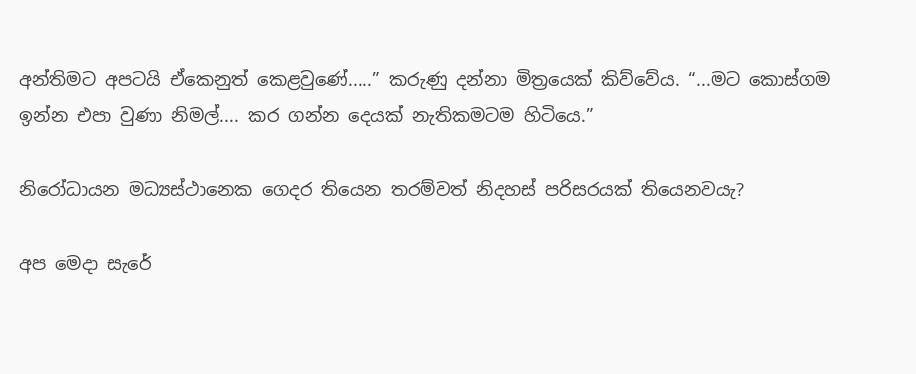අන්තිමට අපටයි ඒකෙනුත් කෙළවුණේ.....” කරුණු දන්නා මිත්‍රයෙක් කිව්වේය. “...මට කොස්ගම ඉන්න එපා වුණා නිමල්.... කර ගන්න දෙයක් නැතිකමටම හිටියෙ.”

නිරෝධායන මධ්‍යස්ථානෙක ගෙදර තියෙන තරම්වත් නිදහස් පරිසරයක් තියෙනවයැ?

අප මෙදා සැරේ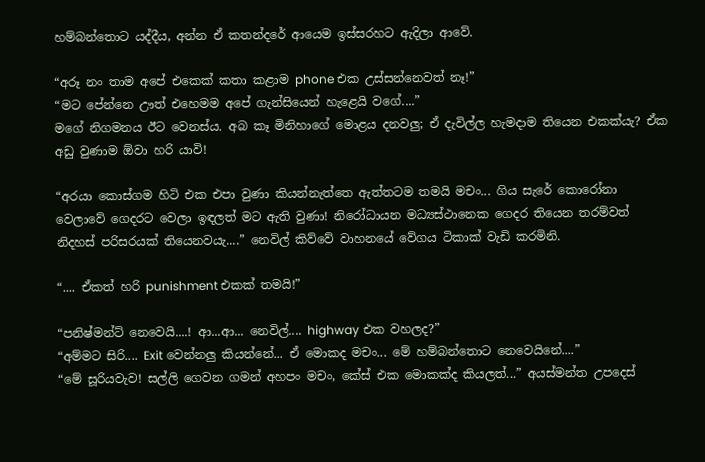හම්බන්තොට යද්දීය, අන්න ඒ කතන්දරේ ආයෙම ඉස්සරහට ඇදිලා ආවේ.

“අරූ නං තාම අපේ එකෙක් කතා කළාම phone එක උස්සන්නෙවත් නෑ!”
“මට පේන්නෙ ඌත් එහෙමම අපේ ගැන්සියෙන් හැළෙයි වගේ....”
මගේ නිගමනය ඊට වෙනස්ය. අබ කෑ මිනිහාගේ මොළය දනවලු; ඒ දැවිල්ල හැමදාම තියෙන එකක්යැ? ඒක අඩු වුණාම ඕවා හරි යාවි!

“අරයා කොස්ගම හිටි එක එපා වුණා කියන්නැත්තෙ ඇත්තටම තමයි මචං... ගිය සැරේ කොරෝනා වෙලාවේ ගෙදරට වෙලා ඉඳලත් මට ඇති වුණා! නිරෝධායන මධ්‍යස්ථානෙක ගෙදර තියෙන තරම්වත් නිදහස් පරිසරයක් තියෙනවයැ....” නෙවිල් කිව්වේ වාහනයේ වේගය ටිකාක් වැඩි කරමිනි.

“.... ඒකත් හරි punishment එකක් තමයි!”

“පනිෂ්මන්ට් නෙවෙයි....! ආ...ආ... නෙවිල්.... highway එක වහලද?”
“අම්මට සිරි.... Exit වෙන්නලු කියන්නේ... ඒ මොකද මචං... මේ හම්බන්තොට නෙවෙයිනේ....”
“මේ සූරියවැව! සල්ලි ගෙවන ගමන් අහපං මචං, කේස් එක මොකක්ද කියලත්...” අයස්මන්ත උපදෙස්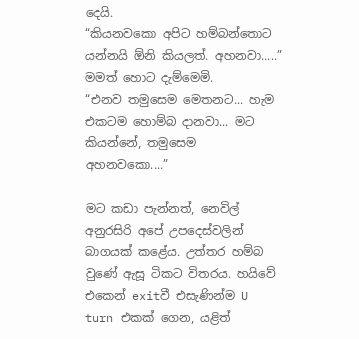දෙයි.
“කියනවකො අපිට හම්බන්තොට යන්නයි ඕනි කියලත්. අහනවා.....” මමත් හොට දැම්මෙමි.
“එනව තමුසෙම මෙතනට... හැම එකටම හොම්බ දානවා... මට කියන්නේ, තමුසෙම අහනවකො....”

මට කඩා පැන්නත්, නෙවිල් අනුරසිරි අපේ උපදෙස්වලින් බාගයක් කළේය. උත්තර හම්බ වුණේ ඇසූ ටිකට විතරය. හයිවේ එකෙන් exitවී එසැණින්ම U turn එකක් ගෙන, යළිත්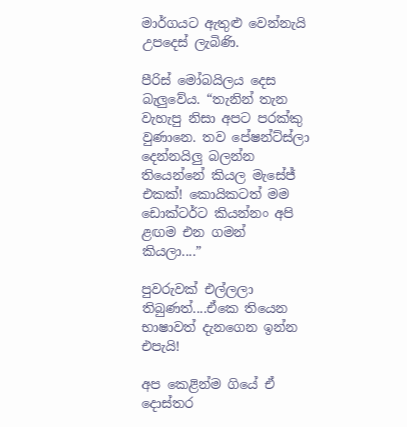මාර්ගයට ඇතුළු වෙන්නැයි උපදෙස් ලැබිණි.

පීරිස් මෝබයිලය දෙස බැලුවේය. “තැනින් තැන වැහැපු නිසා අපට පරක්කු වුණානෙ. තව පේෂන්ට්ස්ලා දෙන්නයිලු බලන්න තියෙන්නේ කියල මැසේජ් එකක්! කොයිකටත් මම ඩොක්ටර්ට කියන්නං අපි ළඟම එන ගමන් කියලා....”

පුවරුවක් එල්ලලා තිබුණත්....ඒකෙ තියෙන භාෂාවත් දැනගෙන ඉන්න එපැයි!

අප කෙළින්ම ගියේ ඒ දොස්තර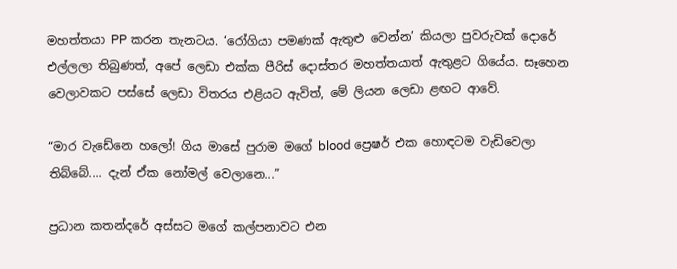මහත්තයා PP කරන තැනටය. ‘රෝගියා පමණක් ඇතුළු වෙන්න’ කියලා පුවරුවක් දොරේ එල්ලලා තිබුණත්, අපේ ලෙඩා එක්ක පීරිස් දොස්තර මහත්තයාත් ඇතුළට ගියේය. සෑහෙන වෙලාවකට පස්සේ ලෙඩා විතරය එළියට ඇවිත්, මේ ලියන ලෙඩා ළඟට ආවේ.

“මාර වැඩේනෙ හලෝ! ගිය මාසේ පුරාම මගේ blood ප්‍රෙෂර් එක හොඳටම වැඩිවෙලා තිබ්බේ.... දැන් ඒක නෝමල් වෙලානෙ...”

ප්‍රධාන කතන්දරේ අස්සට මගේ කල්පනාවට එන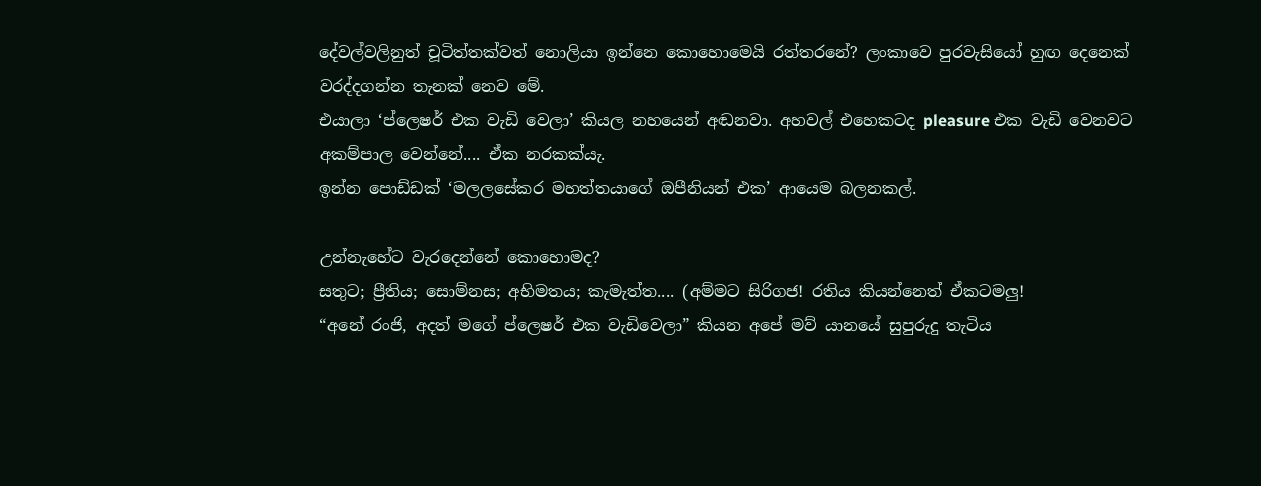දේවල්වලිනුත් චූටිත්තක්වත් නොලියා ඉන්නෙ කොහොමෙයි රත්තරනේ? ලංකාවෙ පුරවැසියෝ හුඟ දෙනෙක් වරද්දගන්න තැනක් නෙව මේ.
එයාලා ‘ප්ලෙෂර් එක වැඩි වෙලා’ කියල නහයෙන් අඬනවා. අහවල් එහෙකටද pleasure එක වැඩි වෙනවට අකම්පාල වෙන්නේ.... ඒක නරකක්යැ.
ඉන්න පොඩ්ඩක් ‘මලලසේකර මහත්තයාගේ ඔපීනියන් එක’ ආයෙම බලනකල්.

උන්නැහේට වැරදෙන්නේ කොහොමද?
සතුට; ප්‍රීතිය; සොම්නස; අභිමතය; කැමැත්ත.... (අම්මට සිරිගජ! රතිය කියන්නෙත් ඒකටමලු!
“අනේ රංජි, අදත් මගේ ප්ලෙෂර් එක වැඩිවෙලා” කියන අපේ මව් යානයේ සුපුරුදු තැටිය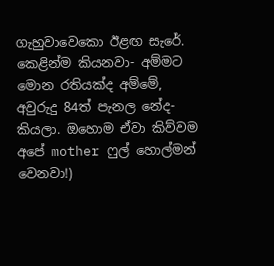ගැහුවාවෙකො ඊළඟ සැරේ. කෙළින්ම කියනවා- අම්මට මොන රතියක්ද අම්මේ, අවුරුදු 84ත් පැනල නේද-කියලා. ඔහොම ඒවා කිව්වම අපේ mother ෆුල් හොල්මන් වෙනවා!)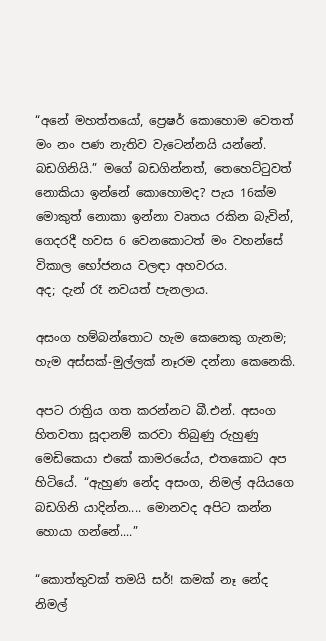“අනේ මහත්තයෝ, ප්‍රෙෂර් කොහොම වෙතත් මං නං පණ නැතිව වැටෙන්නයි යන්නේ. බඩගිනියි.” මගේ බඩගින්නත්, තෙහෙට්ටුවත් නොකියා ඉන්නේ කොහොමද? පැය 16ක්ම මොකුත් නොකා ඉන්නා වෘතය රකින බැවින්, ගෙදරදී හවස 6 වෙනකොටත් මං වහන්සේ විකාල භෝජනය වලඳා අහවරය.
අද; දැන් රෑ නවයත් පැනලාය.

අසංග හම්බන්තොට හැම කෙනෙකු ගැනම; හැම අස්සක්-මුල්ලක් නෑරම දන්නා කෙනෙකි.

අපට රාත්‍රිය ගත කරන්නට බී.එන්. අසංග හිතවතා සූදානම් කරවා තිබුණු රුහුණු මෙඩිකෙයා එකේ කාමරයේය, එතකොට අප හිටියේ. “ඇහුණ නේද අසංග, නිමල් අයියගෙ බඩගිනි යාදින්න.... මොනවද අපිට කන්න හොයා ගන්නේ....”

“කොත්තුවක් තමයි සර්! කමක් නෑ නේද නිමල්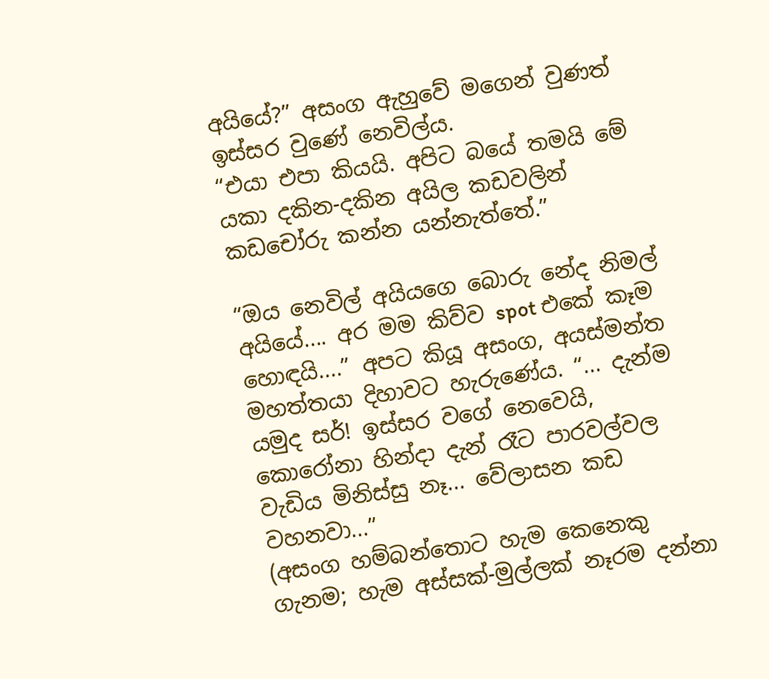අයියේ?” අසංග ඇහුවේ මගෙන් වුණත් ඉස්සර වුණේ නෙවිල්ය.
“එයා එපා කියයි. අපිට බයේ තමයි මේ යකා දකින-දකින අයිල කඩවලින් කඩචෝරු කන්න යන්නැත්තේ.”

“ඔය නෙවිල් අයියගෙ බොරු නේද නිමල් අයියේ.... අර මම කිව්ව spot එකේ කෑම හොඳයි....” අපට කියූ අසංග, අයස්මන්ත මහත්තයා දිහාවට හැරුණේය. “... දැන්ම යමුද සර්! ඉස්සර වගේ නෙවෙයි, කොරෝනා හින්දා දැන් රෑට පාරවල්වල වැඩිය මිනිස්සු නෑ... වේලාසන කඩ වහනවා...”
(අසංග හම්බන්තොට හැම කෙනෙකු ගැනම; හැම අස්සක්-මුල්ලක් නෑරම දන්නා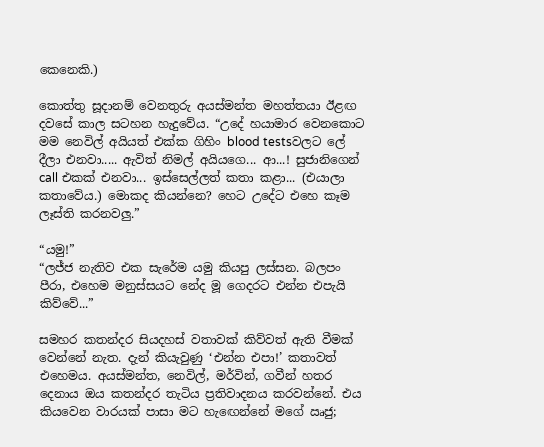කෙනෙකි.)

කොත්තු සූදානම් වෙනතුරු අයස්මන්ත මහත්තයා ඊළඟ දවසේ කාල සටහන හැදුවේය. “උදේ හයාමාර වෙනකොට මම නෙවිල් අයියත් එක්ක ගිහිං blood testsවලට ලේ දීලා එනවා..... ඇවිත් නිමල් අයියගෙ... ආ...! සුජානිගෙන් call එකක් එනවා... ඉස්සෙල්ලත් කතා කළා... (එයාලා කතාවේය.) මොකද කියන්නෙ? හෙට උදේට එහෙ කෑම ලෑස්ති කරනවලු.”

“යමු!”
“ලජ්ජ නැතිව එක සැරේම යමු කියපු ලස්සන. බලපං පීරා, එහෙම මනුස්සයට නේද මූ ගෙදරට එන්න එපැයි කිව්වේ...”

සමහර කතන්දර සියදහස් වතාවක් කිව්වත් ඇති වීමක් වෙන්නේ නැත. දැන් කියැවුණු ‘එන්න එපා!’ කතාවත් එහෙමය. අයස්මන්ත, නෙවිල්, මර්වින්, ගවීන් හතර දෙනාය ඔය කතන්දර තැටිය ප්‍රතිවාදනය කරවන්නේ. එය කියවෙන වාරයක් පාසා මට හැඟෙන්නේ මගේ ඍජු;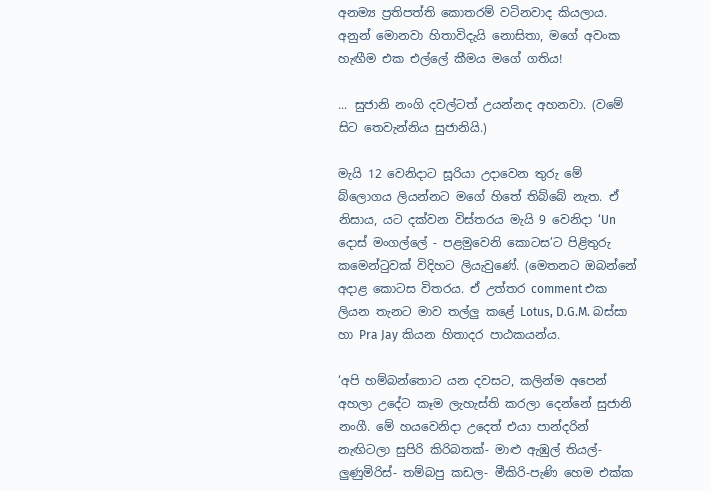අනම්‍ය ප්‍රතිපත්ති කොතරම් වටිනවාද කියලාය. අනුන් මොනවා හිතාවිදැයි නොසිතා, මගේ අවංක හැඟීම එක එල්ලේ කීමය මගේ ගතිය!

... සුජානි නංගි දවල්ටත් උයන්නද අහනවා. (වමේ සිට තෙවැන්නිය සුජානියි.)

මැයි 12 වෙනිදාට සූරියා උදාවෙන තුරු මේ බ්ලොගය ලියන්නට මගේ හිතේ තිබ්බේ නැත. ඒ නිසාය, යට දක්වන විස්තරය මැයි 9 වෙනිදා ‘Un දොස් මංගල්ලේ - පළමුවෙනි කොටස’ට පිළිතුරු කමෙන්ටුවක් විදිහට ලියැවුණේ. (මෙතනට ඔබන්නේ අදාළ කොටස විතරය. ඒ උත්තර comment එක ලියන තැනට මාව තල්ලු කළේ Lotus, D.G.M. බස්සා හා Pra Jay කියන හිතාදර පාඨකයන්ය.

‘අපි හම්බන්තොට යන දවසට, කලින්ම අපෙන් අහලා උදේට කෑම ලැහැස්ති කරලා දෙන්නේ සුජානි නංගී. මේ හයවෙනිදා උදෙත් එයා පාන්දරින් නැඟිටලා සුපිරි කිරිබතක්- මාළු ඇඹුල් තියල්- ලුණුමිරිස්- තම්බපු කඩල- මීකිරි-පැණි හෙම එක්ක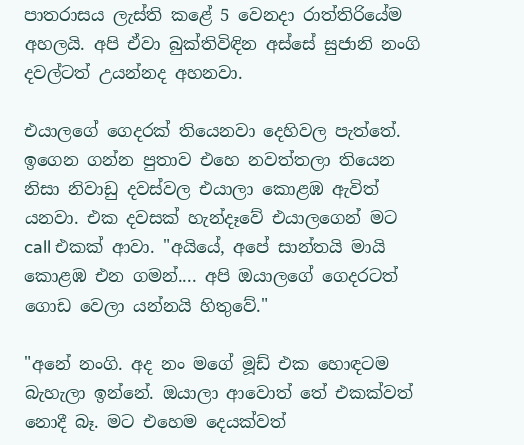පාතරාසය ලැස්ති කළේ 5 වෙනදා රාත්තිරියේම අහලයි. අපි ඒවා බුක්තිවිඳින අස්සේ සුජානි නංගි දවල්ටත් උයන්නද අහනවා.

එයාලගේ ගෙදරක් තියෙනවා දෙහිවල පැත්තේ. ඉගෙන ගන්න පුතාව එහෙ නවත්තලා තියෙන නිසා නිවාඩු දවස්වල එයාලා කොළඹ ඇවිත් යනවා. එක දවසක් හැන්දෑවේ එයාලගෙන් මට call එකක් ආවා. "අයියේ, අපේ සාන්තයි මායි කොළඹ එන ගමන්.... අපි ඔයාලගේ ගෙදරටත් ගොඩ වෙලා යන්නයි හිතුවේ."

"අනේ නංගි. අද නං මගේ මූඩ් එක හොඳටම බැහැලා ඉන්නේ. ඔයාලා ආවොත් තේ එකක්වත් නොදී බෑ. මට එහෙම දෙයක්වත්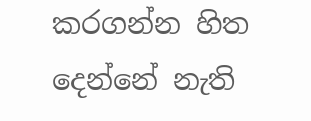කරගන්න හිත දෙන්නේ නැති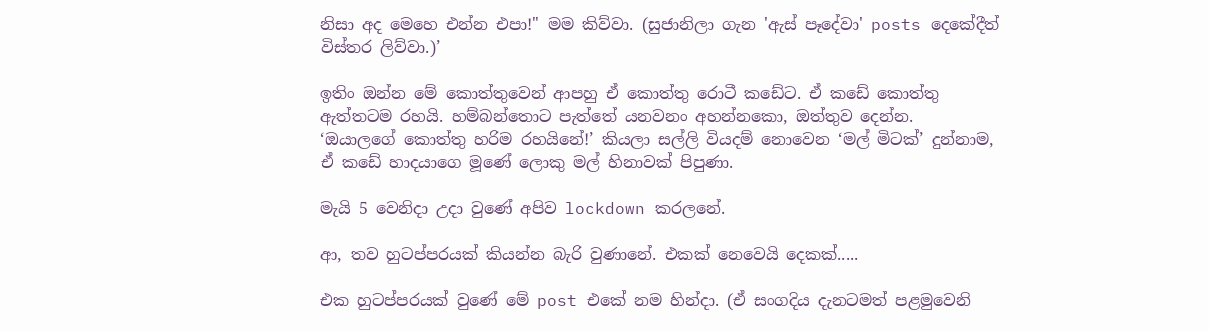නිසා අද මෙහෙ එන්න එපා!" මම කිව්වා. (සුජානිලා ගැන 'ඇස් පෑදේවා' posts දෙකේදීත් විස්තර ලිව්වා.)’

ඉතිං ඔන්න මේ කොත්තුවෙන් ආපහු ඒ කොත්තු රොටී කඩේට. ඒ කඩේ කොත්තු ඇත්තටම රහයි. හම්බන්තොට පැත්තේ යනවනං අහන්නකො, ඔත්තුව දෙන්න.
‘ඔයාලගේ කොත්තු හරිම රහයිනේ!’ කියලා සල්ලි වියදම් නොවෙන ‘මල් මිටක්’ දුන්නාම, ඒ කඩේ හාදයාගෙ මූණේ ලොකු මල් හිනාවක් පිපුණා.

මැයි 5 වෙනිදා උදා වුණේ අපිව lockdown කරලනේ.

ආ, තව හුටප්පරයක් කියන්න බැරි වුණානේ. එකක් නෙවෙයි දෙකක්.....

එක හුටප්පරයක් වුණේ මේ post එකේ නම හින්දා. (ඒ සංගදිය දැනටමත් පළමුවෙනි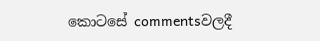කොටසේ commentsවලදී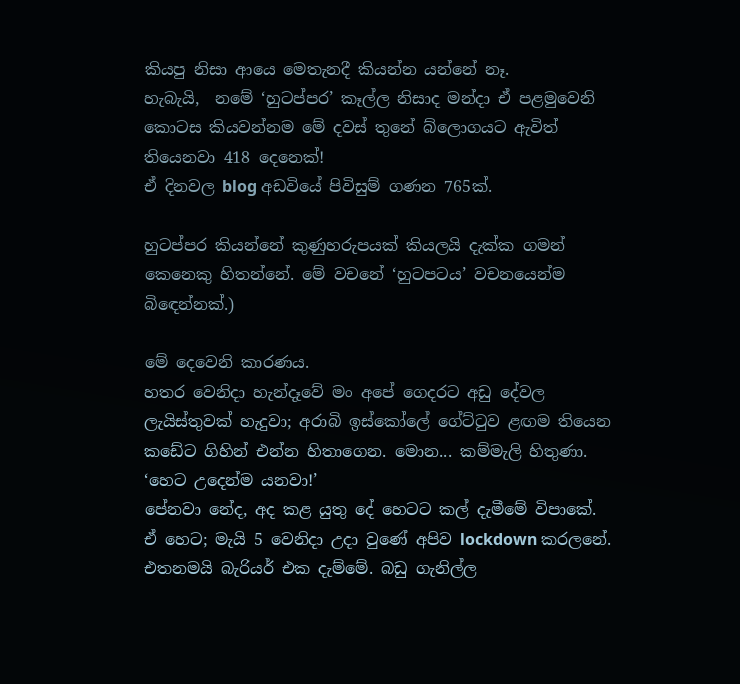කියපු නිසා ආයෙ මෙතැනදී කියන්න යන්නේ නෑ.
හැබැයි,  නමේ ‘හුටප්පර’ කෑල්ල නිසාද මන්දා ඒ පළමුවෙනි කොටස කියවන්නම මේ දවස් තුනේ බ්ලොගයට ඇවිත් තියෙනවා 418 දෙනෙක්!
ඒ දිනවල blog අඩවියේ පිවිසුම් ගණන 765ක්.

හුටප්පර කියන්නේ කුණුහරුපයක් කියලයි දැක්ක ගමන් කෙනෙකු හිතන්නේ. මේ වචනේ ‘හුටපටය’ වචනයෙන්ම බිඳෙන්නක්.)

මේ දෙවෙනි කාරණය.
හතර වෙනිදා හැන්දෑවේ මං අපේ ගෙදරට අඩු දේවල ලැයිස්තුවක් හැදුවා; අරාබි ඉස්කෝලේ ගේට්ටුව ළඟම තියෙන කඩේට ගිහින් එන්න හිතාගෙන. මොන... කම්මැලි හිතුණා. ‘හෙට උදෙන්ම යනවා!’
පේනවා නේද, අද කළ යුතු දේ හෙටට කල් දැමීමේ විපාකේ. ඒ හෙට; මැයි 5 වෙනිදා උදා වුණේ අපිව lockdown කරලනේ. එතනමයි බැරියර් එක දැම්මේ. බඩු ගැනිල්ල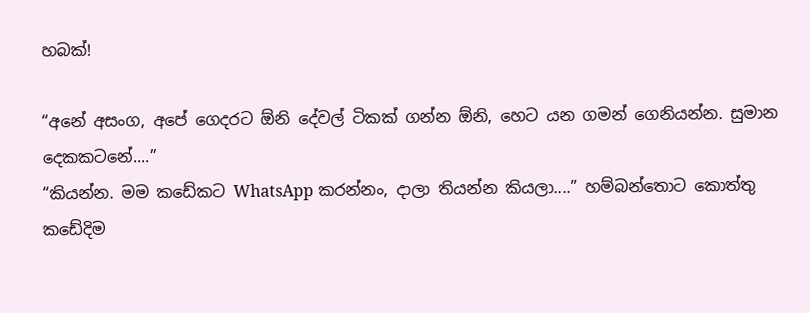හබක්!

“අනේ අසංග, අපේ ගෙදරට ඕනි දේවල් ටිකක් ගන්න ඕනි, හෙට යන ගමන් ගෙනියන්න. සුමාන දෙකකටනේ....”
“කියන්න. මම කඩේකට WhatsApp කරන්නං, දාලා තියන්න කියලා....” හම්බන්තොට කොත්තු කඩේදිම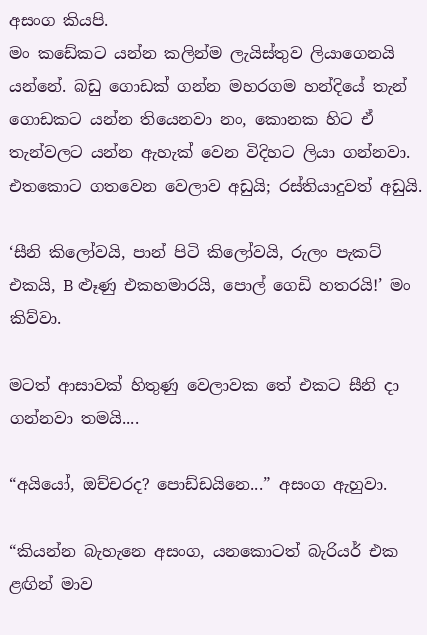අසංග කියපි.
මං කඩේකට යන්න කලින්ම ලැයිස්තුව ලියාගෙනයි යන්නේ. බඩු ගොඩක් ගන්න මහරගම හන්දියේ තැන් ගොඩකට යන්න තියෙනවා නං, කොනක හිට ඒ තැන්වලට යන්න ඇහැක් වෙන විදිහට ලියා ගන්නවා. එතකොට ගතවෙන වෙලාව අඩුයි; රස්තියාදුවත් අඩුයි.

‘සීනි කිලෝවයි, පාන් පිටි කිලෝවයි, රුලං පැකට් එකයි, B ළූණු එකහමාරයි, පොල් ගෙඩි හතරයි!’ මං කිව්වා.

මටත් ආසාවක් හිතුණු වෙලාවක තේ එකට සීනි දා ගන්නවා තමයි....

“අයියෝ, ඔච්චරද? පොඩ්ඩයිනෙ...” අසංග ඇහුවා.

“කියන්න බැහැනෙ අසංග, යනකොටත් බැරියර් එක ළඟින් මාව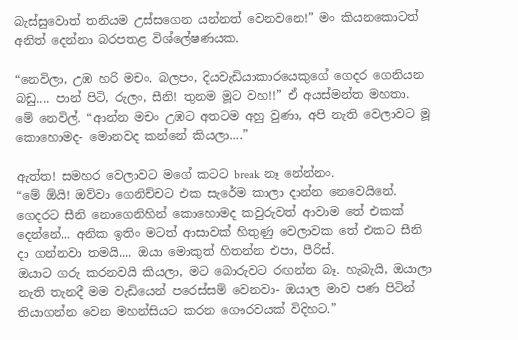බැස්සුවොත් තනියම උස්සගෙන යන්නත් වෙනවනෙ!” මං කියනකොටත් අනිත් දෙන්නා බරපතළ විශ්ලේෂණයක.

“නෙවිලා, උඹ හරි මචං. බලපං, දියවැඩියාකාරයෙකුගේ ගෙදර ගෙනියන බඩු.... පාන් පිටි, රුලං, සීනි! තුනම මූට වහ!!” ඒ අයස්මන්ත මහතා.
මේ නෙවිල්. “ආන්න මචං උඹට අතටම අහු වුණා, අපි නැති වෙලාවට මූ කොහොමද- මොනවද කන්නේ කියලා....”

ඇත්ත! සමහර වෙලාවට මගේ කටට break නෑ නේන්නං.
“මේ ඕයි! ඔව්වා ගෙනිච්චට එක සැරේම කාලා දාන්න නෙවෙයිනේ. ගෙදරට සීනි නොගෙනිහින් කොහොමද කවුරුවත් ආවාම තේ එකක් දෙන්නේ... අනික ඉතිං මටත් ආසාවක් හිතුණු වෙලාවක තේ එකට සීනි දා ගන්නවා තමයි.... ඔයා මොකුත් හිතන්න එපා, පීරිස්.
ඔයාට ගරු කරනවයි කියලා, මට බොරුවට රඟන්න බෑ. හැබැයි, ඔයාලා නැති තැනදී මම වැඩියෙන් පරෙස්සම් වෙනවා- ඔයාල මාව පණ පිටින් තියාගන්න වෙන මහන්සියට කරන ගෞරවයක් විදිහට.”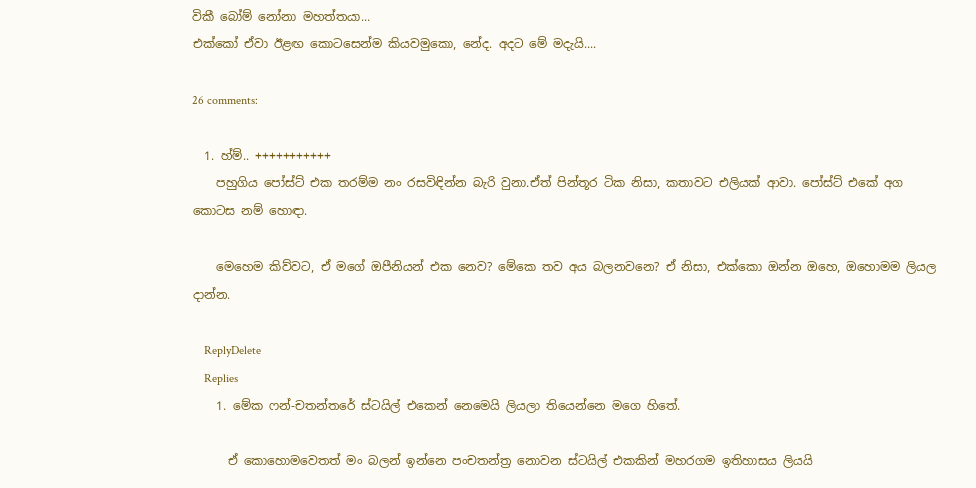විකී බෝම් නෝනා මහත්තයා...
එක්කෝ ඒවා ඊළඟ කොටසෙන්ම කියවමුකො, නේද. අදට මේ මදැයි....

26 comments:

  1. හ්ම්.. +++++++++++
    පහුගිය පෝස්ට් එක තරම්ම නං රසවිඳින්න බැරි වුනා.ඒත් පින්තූර ටික නිසා, කතාවට එලියක් ආවා. පෝස්ට් එකේ අග කොටස නම් හොඳා.

    මෙහෙම කිව්වට, ඒ මගේ ඔපීනියන් එක නෙව? මේකෙ තව අය බලනවනෙ? ඒ නිසා, එක්කො ඔන්න ඔහෙ, ඔහොමම ලියල දාන්න.

    ReplyDelete
    Replies
    1. මේක ෆන්-චතන්තරේ ස්ටයිල් එකෙන් නෙමෙයි ලියලා තියෙන්නෙ මගෙ හිතේ.

      ඒ කොහොමවෙතත් මං බලන් ඉන්නෙ පංචතන්ත්‍ර නොවන ස්ටයිල් එකකින් මහරගම ඉතිහාසය ලියයි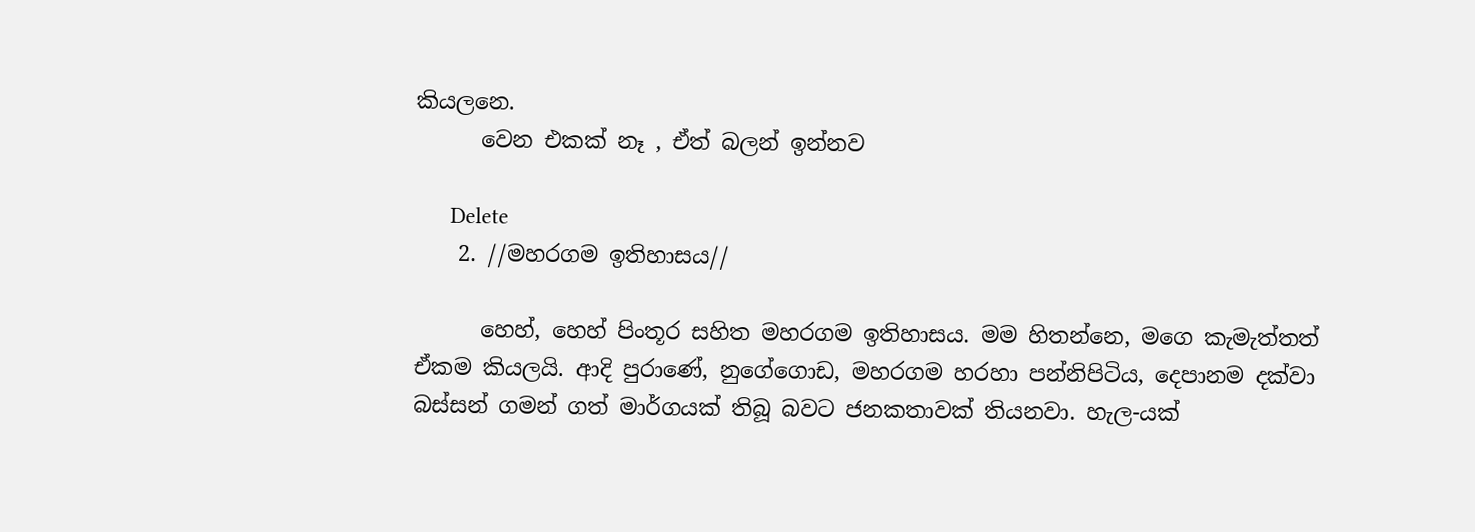කියලනෙ.
      වෙන එකක් නෑ , ඒත් බලන් ඉන්නව

      Delete
    2. //මහරගම ඉතිහාසය//

      හෙහ්, හෙහ් පිංතූර සහිත මහරගම ඉතිහාසය. මම හිතන්නෙ, මගෙ කැමැත්තත් ඒකම කියලයි. ආදි පුරාණේ, නුගේගොඩ, මහරගම හරහා පන්නිපිටිය, දෙපානම දක්වා බස්සන් ගමන් ගත් මාර්ගයක් තිබූ බවට ජනකතාවක් තියනවා. හැල-යක්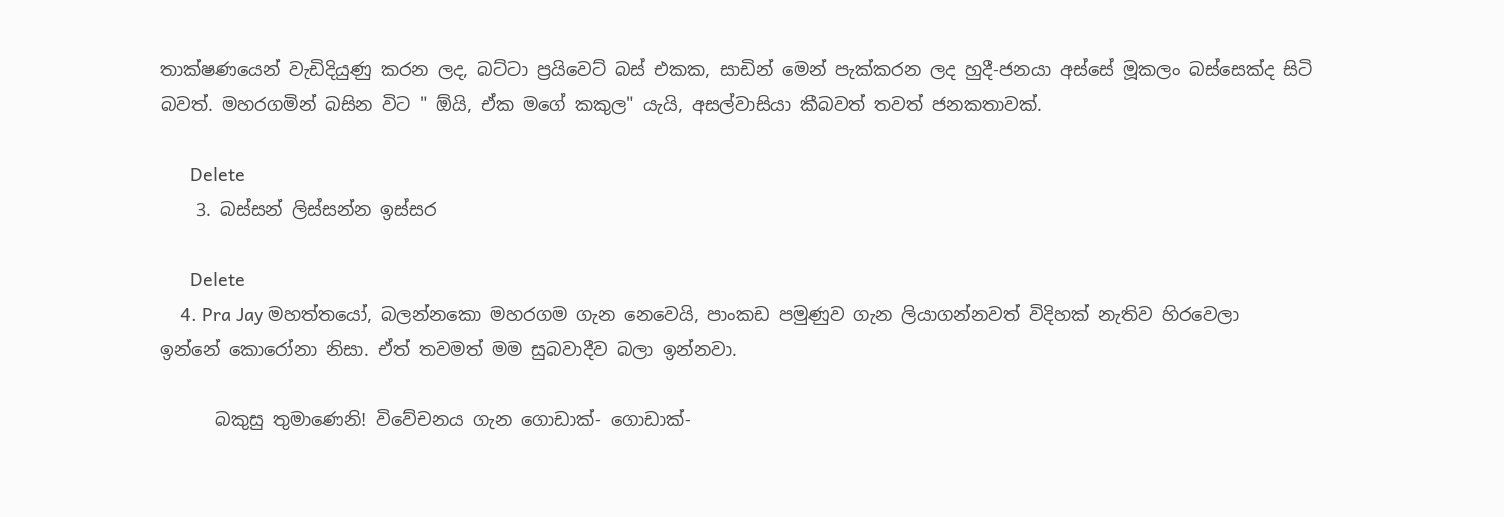තාක්ෂණයෙන් වැඩිදියුණු කරන ලද, බට්ටා ප්‍රයිවෙට් බස් එකක, සාඩින් මෙන් පැක්කරන ලද හුදී-ජනයා අස්සේ මූකලං බස්සෙක්ද සිටි බවත්. මහරගමින් බසින විට " ඕයි, ඒක මගේ කකුල" යැයි, අසල්වාසියා කීබවත් තවත් ජනකතාවක්.

      Delete
    3. බස්සන් ලිස්සන්න ඉස්සර

      Delete
    4. Pra Jay මහත්තයෝ, බලන්නකො මහරගම ගැන නෙවෙයි, පාංකඩ පමුණුව ගැන ලියාගන්නවත් විදිහක් නැතිව හිරවෙලා ඉන්නේ කොරෝනා නිසා. ඒත් තවමත් මම සුබවාදීව බලා ඉන්නවා.

      බකුසු තුමාණෙනි! විවේචනය ගැන ගොඩාක්- ගොඩාක්-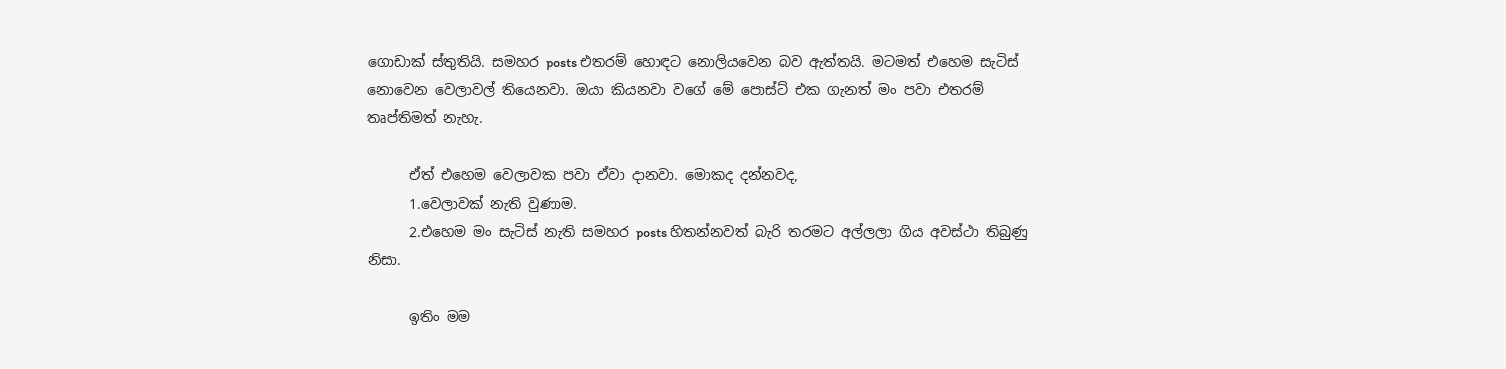ගොඩාක් ස්තුතියි. සමහර posts එතරම් හොඳට නොලියවෙන බව ඇත්තයි. මටමත් එහෙම සැටිස් නොවෙන වෙලාවල් තියෙනවා. ඔයා කියනවා වගේ මේ පොස්ට් එක ගැනත් මං පවා එතරම් තෘප්තිමත් නැහැ.

      ඒත් එහෙම වෙලාවක පවා ඒවා දානවා. මොකද දන්නවද,
      1.වෙලාවක් නැති වුණාම.
      2.එහෙම මං සැටිස් නැති සමහර posts හිතන්නවත් බැරි තරමට අල්ලලා ගිය අවස්ථා තිබුණු නිසා.

      ඉතිං මම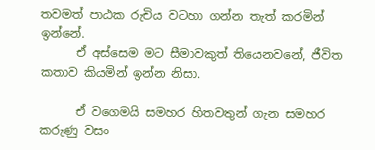තවමත් පාඨක රුචිය වටහා ගන්න තැත් කරමින් ඉන්නේ.
      ඒ අස්සෙම මට සීමාවකුත් තියෙනවනේ, ජීවිත කතාව කියමින් ඉන්න නිසා.

      ඒ වගෙමයි සමහර හිතවතුන් ගැන සමහර කරුණු වසං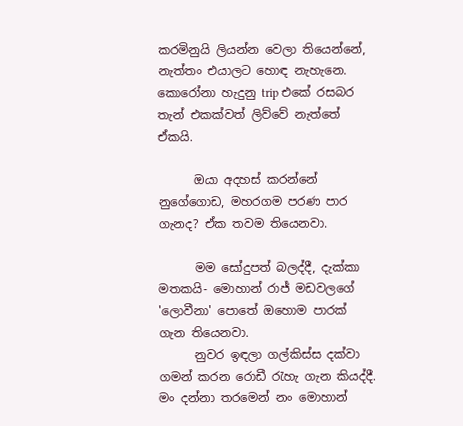කරමිනුයි ලියන්න වෙලා තියෙන්නේ, නැත්තං එයාලට හොඳ නැහැනෙ. කොරෝනා හැදුනු trip එකේ රසබර තැන් එකක්වත් ලිව්වේ නැත්තේ ඒකයි.

      ඔයා අදහස් කරන්නේ නුගේගොඩ, මහරගම පරණ පාර ගැනද? ඒක තවම තියෙනවා.

      මම සෝදුපත් බලද්දී, දැක්කා මතකයි- මොහාන් රාජ් මඩවලගේ 'ලොවීනා' පොතේ ඔහොම පාරක් ගැන තියෙනවා.
      නුවර ඉඳලා ගල්කිස්ස දක්වා ගමන් කරන රොඩී රැහැ ගැන කියද්දී. මං දන්නා තරමෙන් නං මොහාන්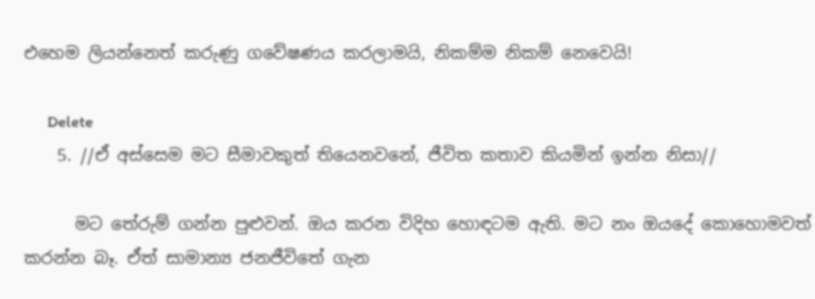එහෙම ලියන්නෙත් කරුණු ගවේෂණය කරලාමයි, නිකම්ම නිකම් නෙවෙයි!

      Delete
    5. //ඒ අස්සෙම මට සීමාවකුත් තියෙනවනේ, ජීවිත කතාව කියමින් ඉන්න නිසා//

      මට තේරුම් ගන්න පුළුවන්. ඔය කරන විදිහ හොඳටම ඇති. මට නං ඔයදේ කොහොමවත් කරන්න බෑ. ඒත් සාමාන්‍ය ජනජීවිතේ ගැන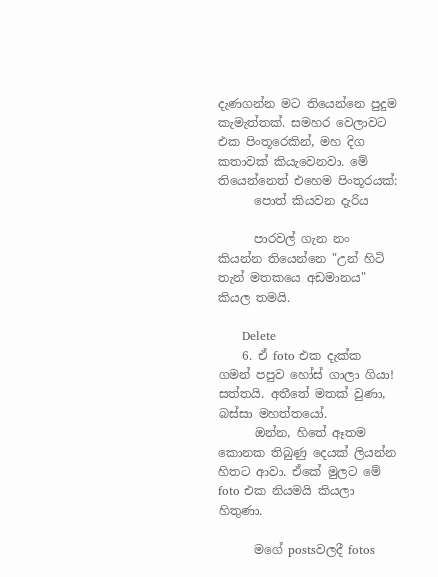දැණගන්න මට තියෙන්නෙ පුදුම කැමැත්තක්. සමහර වෙලාවට එක පිංතූරෙකින්, මහ දිග කතාවක් කියැවෙනවා. මේ තියෙන්නෙත් එහෙම පිංතූරයක්:
      පොත් කියවන දැරිය

      පාරවල් ගැන නං කියන්න තියෙන්නෙ "උන් හිටි තැන් මතකයෙ අඩමානය" කියල තමයි.

      Delete
    6. ඒ foto එක දැක්ක ගමන් පපුව හෝස් ගාලා ගියා! සත්තයි. අතීතේ මතක් වුණා, බස්සා මහත්තයෝ.
      ඔන්න, හිතේ ඈතම කොනක තිබුණු දෙයක් ලියන්න හිතට ආවා. ඒකේ මුලට මේ foto එක නියමයි කියලා හිතුණා.

      මගේ postsවලදී fotos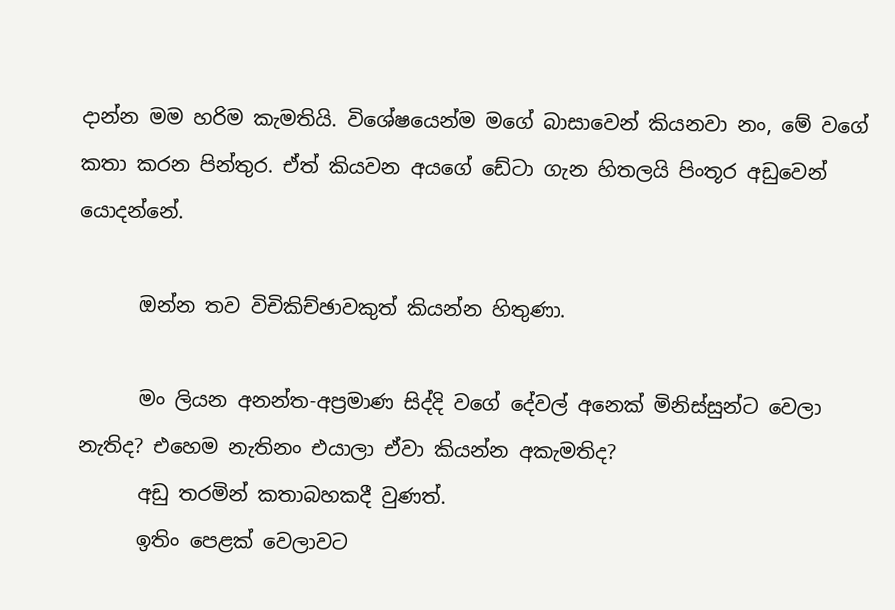දාන්න මම හරිම කැමතියි. විශේෂයෙන්ම මගේ බාසාවෙන් කියනවා නං, මේ වගේ කතා කරන පින්තුර. ඒත් කියවන අයගේ ඩේටා ගැන හිතලයි පිංතූර අඩුවෙන් යොදන්නේ.

      ඔන්න තව විචිකිච්ඡාවකුත් කියන්න හිතුණා.

      මං ලියන අනන්ත-අප්‍රමාණ සිද්දි වගේ දේවල් අනෙක් මිනිස්සුන්ට වෙලා නැතිද? එහෙම නැතිනං එයාලා ඒවා කියන්න අකැමතිද?
      අඩු තරමින් කතාබහකදී වුණත්.
      ඉතිං පෙළක් වෙලාවට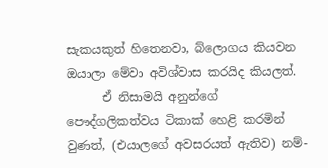සැකයකුත් හිතෙනවා, බ්ලොගය කියවන ඔයාලා මේවා අවිශ්වාස කරයිද කියලත්.
      ඒ නිසාමයි අනුන්ගේ පෞද්ගලිකත්වය ටිකාක් හෙළි කරමින් වුණත්, (එයාලගේ අවසරයත් ඇතිව) නම්-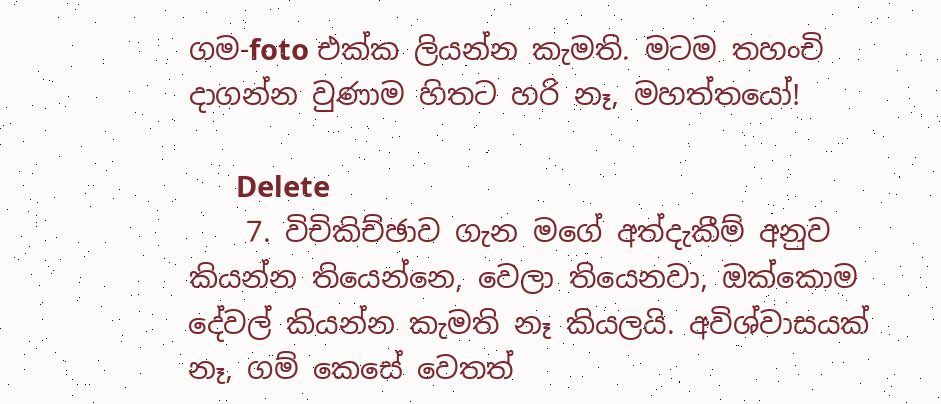ගම-foto එක්ක ලියන්න කැමති. මටම තහංචි දාගන්න වුණාම හිතට හරි නෑ, මහත්තයෝ!

      Delete
    7. විචිකිච්ඡාව ගැන මගේ අත්දැකීම් අනුව කියන්න තියෙන්නෙ, වෙලා තියෙනවා, ඔක්කොම දේවල් කියන්න කැමති නෑ කියලයි. අවිශ්වාසයක් නෑ, ගම් කෙසේ වෙතත්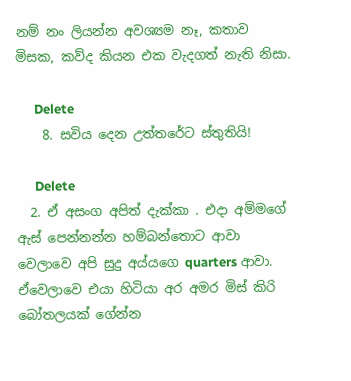නම් නං ලියන්න අවශ්‍යම නෑ, කතාව මිසක, කව්ද කියන එක වැදගත් නැති නිසා.

      Delete
    8. සවිය දෙන උත්තරේට ස්තුතියි!

      Delete
  2. ඒ අසංග අපිත් දැක්කා . එදා අම්මගේ ඇස් පෙන්නන්න හම්බන්තොට ආවා වෙලාවෙ අපි සුදු අය්යගෙ quarters ආවා. ඒවෙලාවෙ එයා හිටියා අර අමර මිස් කිරි බෝතලයක් ගේන්න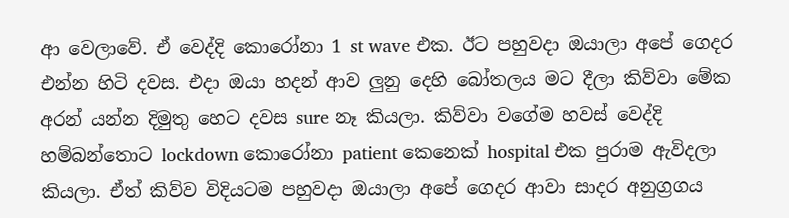ආ වෙලාවේ. ඒ වෙද්දි කොරෝනා 1 st wave එක. ඊට පහුවදා ඔයාලා අපේ ගෙදර එන්න හිටි දවස. එදා ඔයා හදන් ආව ලුනු දෙහි බෝතලය මට දීලා කිව්වා මේක අරන් යන්න දිමුතු හෙට දවස sure නෑ කියලා. කිව්වා වගේම හවස් වෙද්දි හම්බන්තොට lockdown කොරෝනා patient කෙනෙක් hospital එක පුරාම ඇවිදලා කියලා. ඒත් කිව්ව විදියටම පහුවදා ඔයාලා අපේ ගෙදර ආවා සාදර අනුග්‍රගය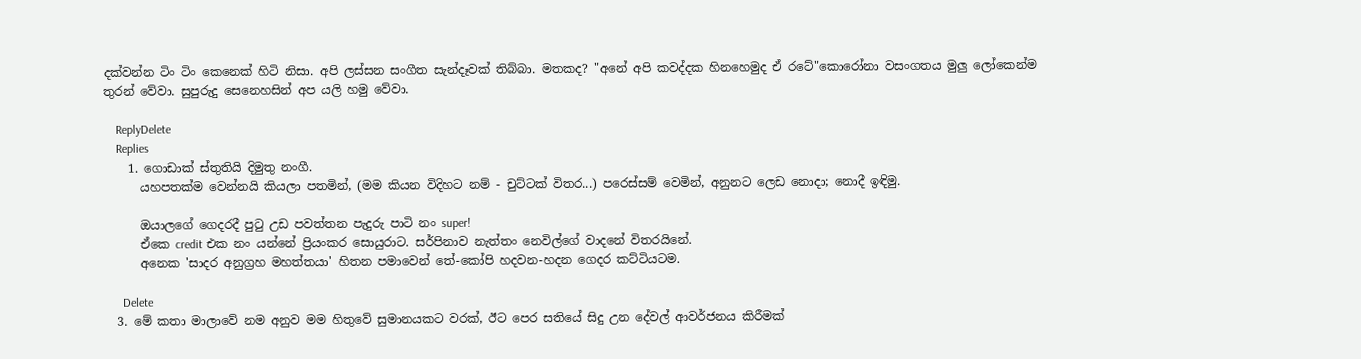දක්වන්න ටිං ටිං කෙනෙක් හිටි නිසා. අපි ලස්සන සංගීත සැන්දෑවක් තිබ්බා. මතකද? "අනේ අපි කවද්දක හිනහෙමුද ඒ රටේ"කොරෝනා වසංගතය මුලු ලෝකෙන්ම තුරන් වේවා. සුපුරුදු සෙනෙහසින් අප යලි හමු වේවා.

    ReplyDelete
    Replies
    1. ගොඩාක් ස්තුතියි දිමුතු නංගී.
      යහපතක්ම වෙන්නයි කියලා පතමින්, (මම කියන විදිහට නම් - චුට්ටක් විතර...) පරෙස්සම් වෙමින්, අනුනට ලෙඩ නොදා; නොදී ඉඳිමු.

      ඔයාලගේ ගෙදරදී පුටු උඩ පවත්තන පැදුරු පාටි නං super!
      ඒකෙ credit එක නං යන්නේ ප්‍රියංකර සොයුරාට. සර්පිනාව නැත්තං නෙවිල්ගේ වාදනේ විතරයිනේ.
      අනෙක 'සාදර අනුග්‍රහ මහත්තයා' හිතන පමාවෙන් තේ-කෝපි හදවන-හදන ගෙදර කට්ටියටම.

      Delete
  3. මේ කතා මාලාවේ නම අනුව මම හිතුවේ සුමානයකට වරක්, ඊට පෙර සතියේ සිදු උන දේවල් ආවර්ජනය කිරීමක්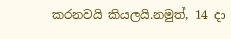කරනවයි කියලයි.නමුත්, 14 දා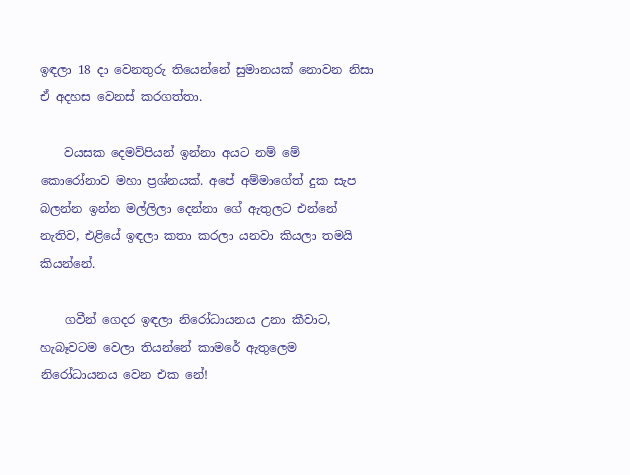ඉඳලා 18 දා වෙනතුරු තියෙන්නේ සුමානයක් නොවන නිසා ඒ අදහස වෙනස් කරගත්තා.

    වයසක දෙමව්පියන් ඉන්නා අයට නම් මේ කොරෝනාව මහා ප්‍රශ්නයක්. අපේ අම්මාගේත් දුක සැප බලන්න ඉන්න මල්ලිලා දෙන්නා ගේ ඇතුලට එන්නේ නැතිව, එළියේ ඉඳලා කතා කරලා යනවා කියලා තමයි කියන්නේ.

    ගවීන් ගෙදර ඉඳලා නිරෝධායනය උනා කීවාට, හැබෑවටම වෙලා තියන්නේ කාමරේ ඇතුලෙම නිරෝධායනය වෙන එක නේ!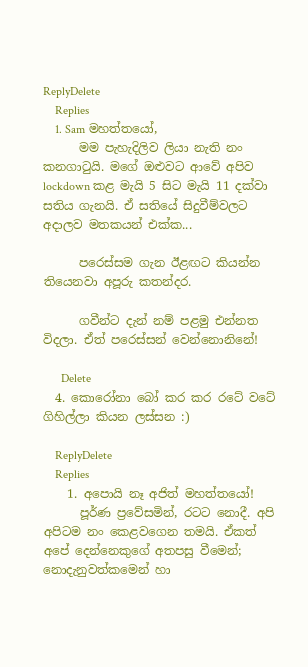ReplyDelete
    Replies
    1. Sam මහත්තයෝ,
      මම පැහැදිලිව ලියා නැති නං කනගාටුයි. මගේ ඔළුවට ආවේ අපිව lockdown කළ මැයි 5 සිට මැයි 11 දක්වා සතිය ගැනයි. ඒ සතියේ සිදුවීම්වලට අදාලව මතකයන් එක්ක...

      පරෙස්සම ගැන ඊළඟට කියන්න තියෙනවා අපූරු කතන්දර.

      ගවීන්ට දැන් නම් පළමු එන්නත විදලා. ඒත් පරෙස්සන් වෙන්නොනිනේ!

      Delete
  4. කොරෝනා බෝ කර කර රටේ වටේ ගිහිල්ලා කියන ලස්සන :)

    ReplyDelete
    Replies
    1. අපොයි නෑ අජිත් මහත්තයෝ!
      පූර්ණ ප්‍රවේසමින්, රටට නොදී. අපි අපිටම නං කෙළවගෙන තමයි. ඒකත් අපේ දෙන්නෙකුගේ අතපසු වීමෙන්; නොදැනුවත්කමෙන් හා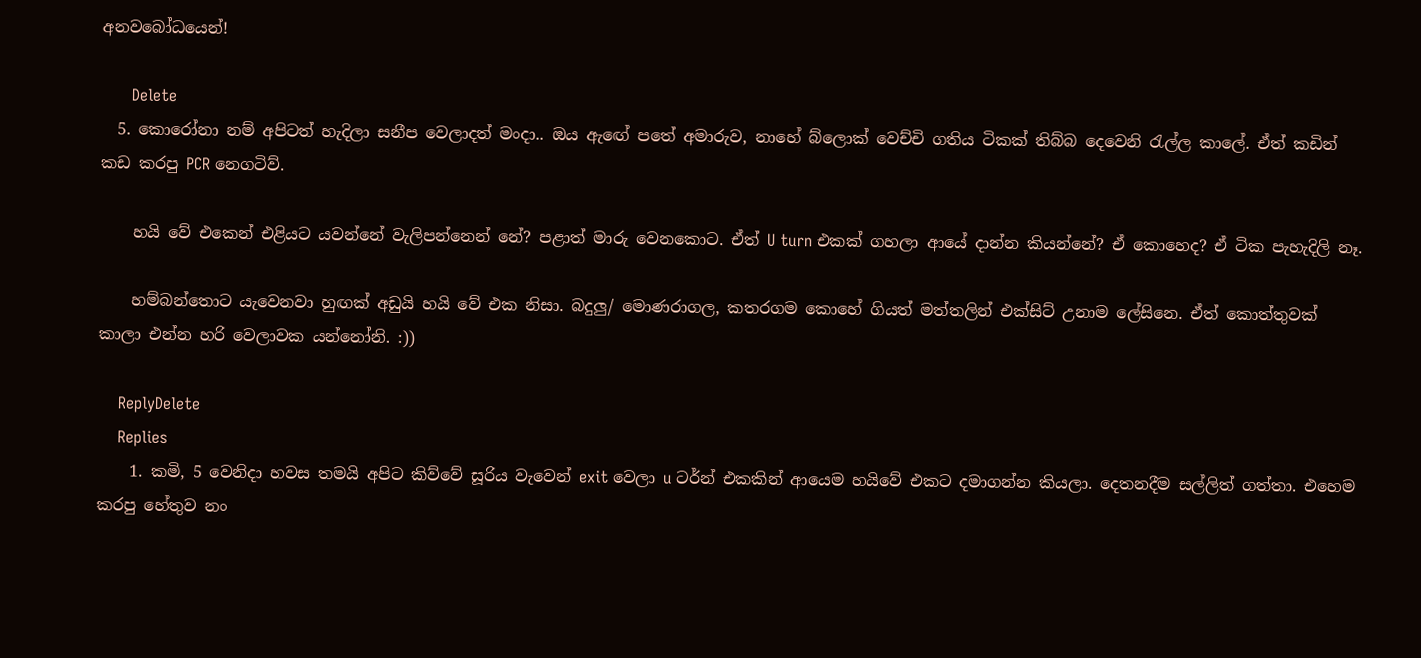අනවබෝධයෙන්!

      Delete
  5. කොරෝනා නම් අපිටත් හැදිලා සනීප වෙලාදත් මංදා.. ඔය ඇඟේ පතේ අමාරුව, නාහේ බ්ලොක් වෙච්චි ගතිය ටිකක් තිබ්බ දෙවෙනි රැල්ල කාලේ. ඒත් කඩින් කඩ කරපු PCR නෙගටිව්.

    හයි වේ එකෙන් එළියට යවන්නේ වැලිපන්නෙන් නේ? පළාත් මාරු වෙනකොට. ඒත් U turn එකක් ගහලා ආයේ දාන්න කියන්නේ? ඒ කොහෙද? ඒ ටික පැහැදිලි නෑ.

    හම්බන්තොට යැවෙනවා හුඟක් අඩුයි හයි වේ එක නිසා. බදුලු/ මොණරාගල, කතරගම කොහේ ගියත් මත්තලින් එක්සිට් උනාම ලේසිනෙ. ඒත් කොත්තුවක් කාලා එන්න හරි වෙලාවක යන්නෝනි. :))

    ReplyDelete
    Replies
    1. කමි, 5 වෙනිදා හවස තමයි අපිට කිව්වේ සූරිය වැවෙන් exit වෙලා u ටර්න් එකකින් ආයෙම හයිවේ එකට දමාගන්න කියලා. දෙතනදීම සල්ලිත් ගත්තා. එහෙම කරපු හේතුව නං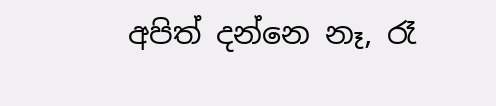අපිත් දන්නෙ නෑ, රෑ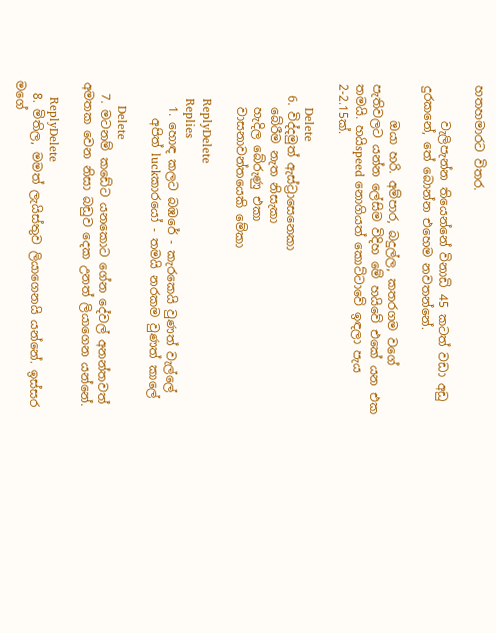හතහමාරට විතර.

      වැලිපැන්න තියෙන්නේ විනාඩි 45 කටත් වඩා අඩු දුරකනේ, තේ බොන්න එහෙම නවතන්නේ.

      ඔයා හරි. අම්පාර, බදුල්ල, කතරගම වගේ පැතිවලට යන්න ලේසිම විදිහ මේ හයිවේ එකේ යන එක තමයි. හයිspeed නොගියත් කොට්ටාවේ ඉඳලා පැය 2-2.15ක්.

      Delete
  6. විද්දමුත් ඇස්ට්‍රාසෙනෙකා
    බේරීම නැත නිසැකා
    හැදිල බේරුණු එකා
    වාසනාවන්තයෙකි මේකා

    ReplyDelete
    Replies
    1. හොඳ කලට බඹරේ - කැරකෙයි වුණත් වැල්ලේ
      අපිත් luckකාරයෝ - තමයි නරකම වුණත් කාලේ

      Delete
  7. මටනම් කඩේට යනකොට ගේන දේවල් අනන්තවත් අමතක වෙන නිසා බඩුව දෙක උනත් ලියාගෙන යන්නේ.

    ReplyDelete
  8. මිතිල, මමත් ලැයිස්තුව ලියාගෙනයි යන්නේ. ඉස්සර මගේ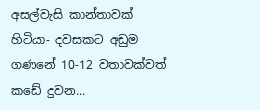අසල්වැසි කාන්තාවක් හිටියා- දවසකට අඩුම ගණනේ 10-12 වතාවක්වත් කඩේ දුවන...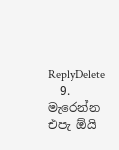ReplyDelete
  9. මැරෙන්න එපැ ඕයි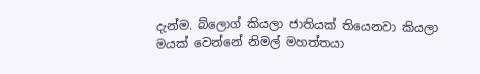දැන්ම. බ්ලොග් කියලා ජාතියක් තියෙනවා කියලා මයක් වෙන්නේ නිමල් මහත්තයා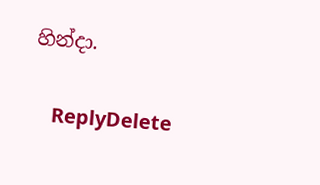හින්දා.

    ReplyDelete